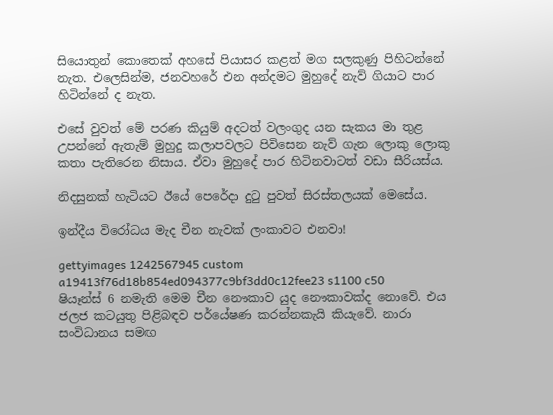සියොතුන් කොතෙක් අහසේ පියාසර කළත් මග සලකුණු පිහිටන්නේ නැත. එලෙසින්ම, ජනවහරේ එන අන්දමට මුහුදේ නැව් ගියාට පාර හිටින්නේ ද නැත.

එසේ වුවත් මේ පරණ කියුම් අදටත් වලංගුද යන සැකය මා තුළ උපන්නේ ඇතැම් මුහුදු කලාපවලට පිවිසෙන නැව් ගැන ලොකු ලොකු කතා පැතිරෙන නිසාය. ඒවා මුහුදේ පාර හිටිනවාටත් වඩා සීරියස්ය.

නිදසුනක් හැටියට ඊයේ පෙරේදා දුටු පුවත් සිරස්තලයක් මෙසේය.

ඉන්දීය විරෝධය මැද චීන නැවක් ලංකාවට එනවා!

gettyimages 1242567945 custom a19413f76d18b854ed094377c9bf3dd0c12fee23 s1100 c50
ෂියෑන්ස් 6 නමැති මෙම චීන නෞකාව යුද නෞකාවක්ද නොවේ. එය ජලජ කටයුතු පිළිබඳව පර්යේෂණ කරන්නකැයි කියැවේ. නාරා සංවිධානය සමඟ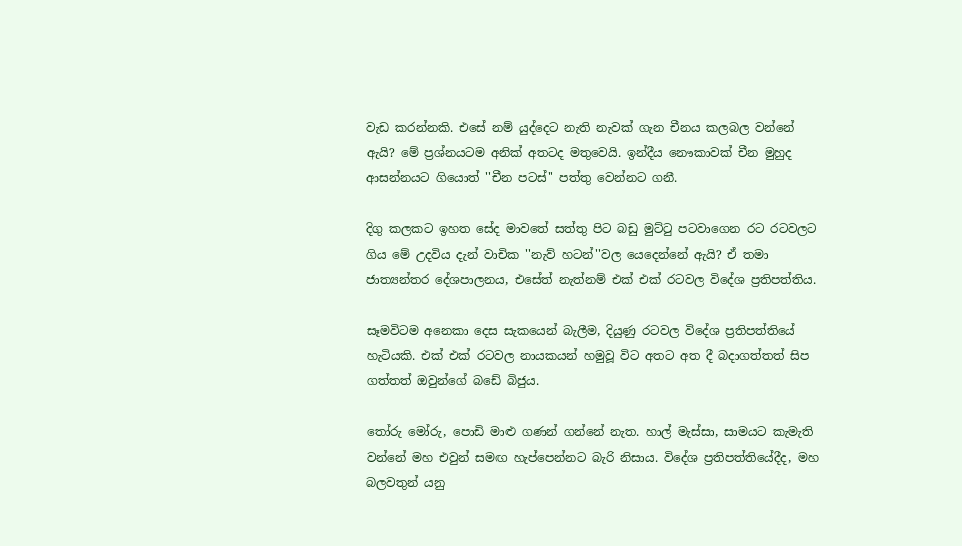වැඩ කරන්නකි. එසේ නම් යුද්දෙට නැති නැවක් ගැන චීනය කලබල වන්නේ ඇයි? මේ ප්‍රශ්නයටම අනික් අතටද මතුවෙයි. ඉන්දීය නෞකාවක් චීන මුහුද ආසන්නයට ගියොත් ''චීන පටස්'' පත්තු වෙන්නට ගනී.

දිගු කලකට ඉහත සේද මාවතේ සත්තු පිට බඩු මුට්ටු පටවාගෙන රට රටවලට ගිය මේ උදවිය දැන් වාචික ''නැව් හටන්''වල යෙදෙන්නේ ඇයි? ඒ තමා ජාත්‍යන්තර දේශපාලනය, එසේත් නැත්නම් එක් එක් රටවල විදේශ ප්‍රතිපත්තිය.

සෑමවිටම අනෙකා දෙස සැකයෙන් බැලීම, දියුණු රටවල විදේශ ප්‍රතිපත්තියේ හැටියකි. එක් එක් රටවල නායකයන් හමුවූ විට අතට අත දී බදාගත්තත් සිප ගත්තත් ඔවුන්ගේ බඩේ බිජුය.

තෝරු මෝරු, පොඩි මාළු ගණන් ගන්නේ නැත. හාල් මැස්සා, සාමයට කැමැති වන්නේ මහ එවුන් සමඟ හැප්පෙන්නට බැරි නිසාය. විදේශ ප්‍රතිපත්තියේදීද, මහ බලවතුන් යනු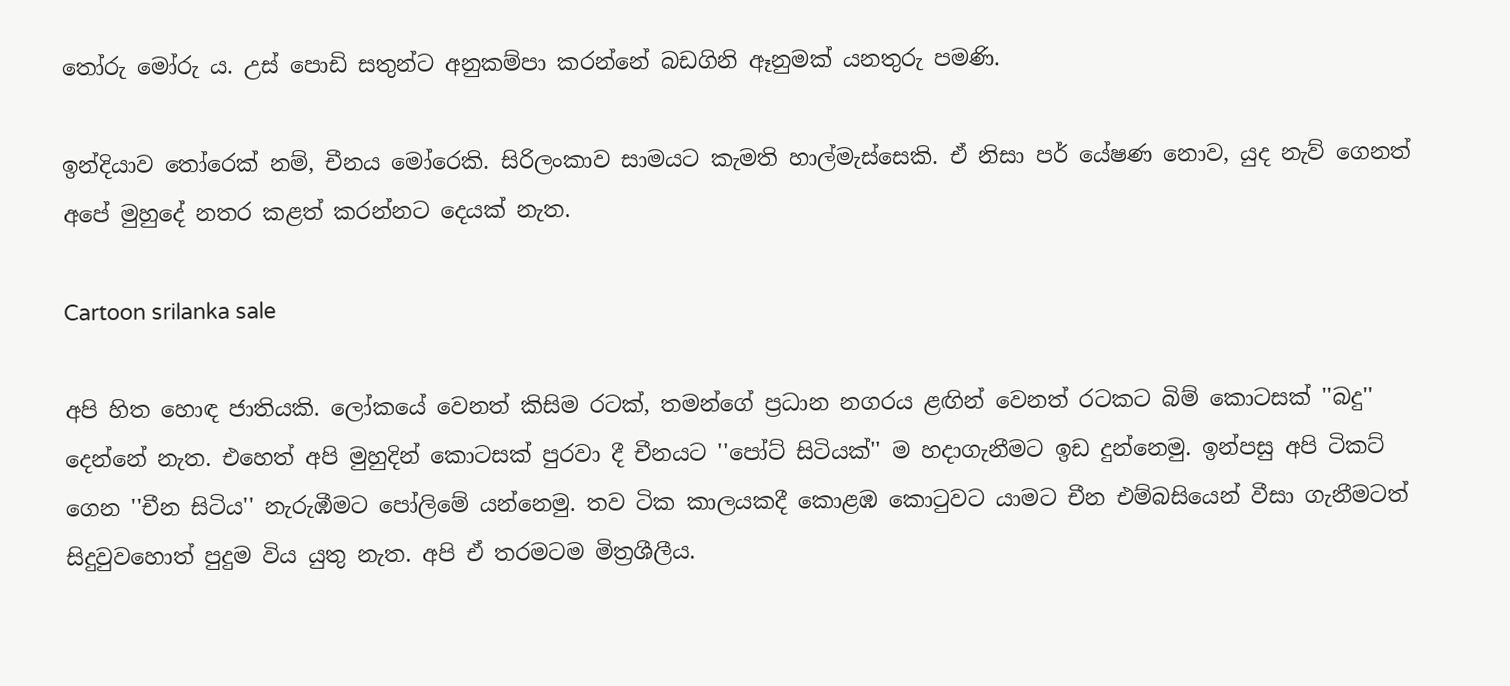තෝරු මෝරු ය. උස් පොඩි සතුන්ට අනුකම්පා කරන්නේ බඩගිනි ඈනුමක් යනතුරු පමණි.

ඉන්දියාව තෝරෙක් නම්, චීනය මෝරෙකි. සිරිලංකාව සාමයට කැමති හාල්මැස්සෙකි. ඒ නිසා පර් යේෂණ නොව, යුද නැව් ගෙනත් අපේ මුහුදේ නතර කළත් කරන්නට දෙයක් නැත.

Cartoon srilanka sale

අපි හිත හොඳ ජාතියකි. ලෝකයේ වෙනත් කිසිම රටක්, තමන්ගේ ප්‍රධාන නගරය ළඟින් වෙනත් රටකට බිම් කොටසක් ''බදු'' දෙන්නේ නැත. එහෙත් අපි මුහුදින් කොටසක් පුරවා දී චීනයට ''පෝට් සිටියක්'' ම හදාගැනීමට ඉඩ දුන්නෙමු. ඉන්පසු අපි ටිකට් ගෙන ''චීන සිටිය'' නැරුඹීමට පෝලිමේ යන්නෙමු. තව ටික කාලයකදී කොළඹ කොටුවට යාමට චීන එම්බසියෙන් වීසා ගැනීමටත් සිදුවුවහොත් පුදුම විය යුතු නැත. අපි ඒ තරමටම මිත්‍රශීලීය.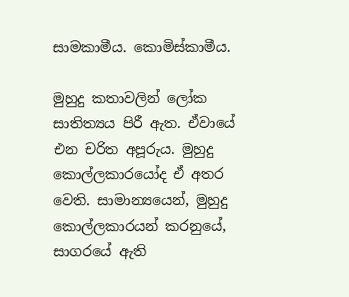සාමකාමීය. කොමිස්කාමීය.

මුහුදු කතාවලින් ලෝක සාතිත්‍යය පිරී ඇත. ඒවායේ එන චරිත අපූරුය. මුහුදු කොල්ලකාරයෝද ඒ අතර වෙති. සාමාන්‍යයෙන්, මුහුදු කොල්ලකාරයන් කරනුයේ, සාගරයේ ඇති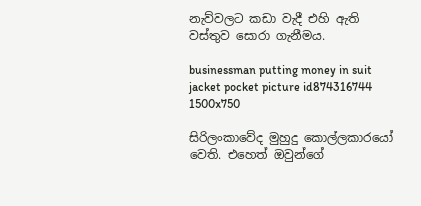නැව්වලට කඩා වැදී එහි ඇති වස්තුව සොරා ගැනීමය.

businessman putting money in suit jacket pocket picture id874316744 1500x750

සිරිලංකාවේද මුහුදු කොල්ලකාරයෝ වෙති. එහෙත් ඔවුන්ගේ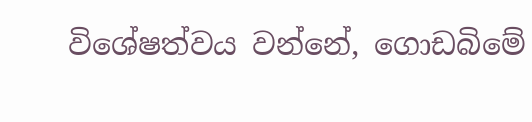විශේෂත්වය වන්නේ, ගොඩබිමේ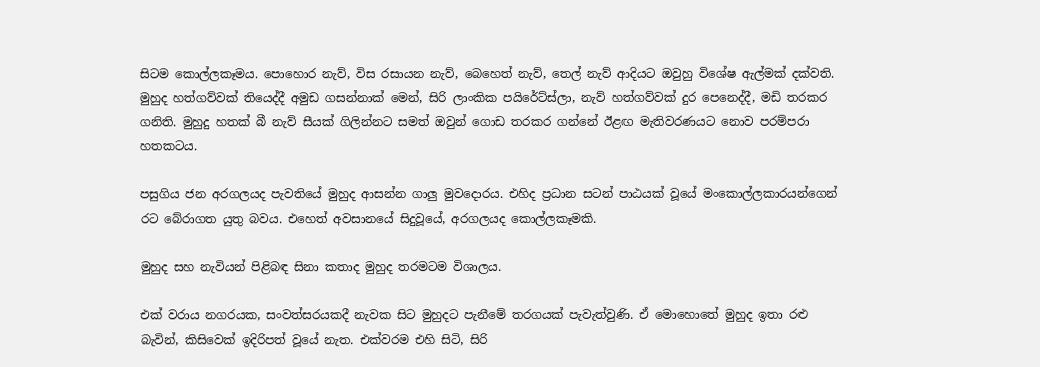සිටම කොල්ලකෑමය. පොහොර නැව්, විස රසායන නැව්, බෙහෙත් නැව්, තෙල් නැව් ආදියට ඔවුහු විශේෂ ඇල්මක් දක්වති. මුහුද හත්ගව්වක් තියෙද්දී අමුඩ ගසන්නාක් මෙන්, සිරි ලාංකික පයිරේට්ස්ලා, නැව් හත්ගව්වක් දුර පෙනෙද්දී, මඩි තරකර ගනිති. මුහුදු හතක් බී නැව් සීයක් ගිලින්නට සමත් ඔවුන් ගොඩ තරකර ගන්නේ ඊළඟ මැතිවරණයට නොව පරම්පරා හතකටය.

පසුගිය ජන අරගලයද පැවතියේ මුහුද ආසන්න ගාලු මුවදොරය. එහිද ප්‍රධාන සටන් පාඨයක් වූයේ මංකොල්ලකාරයන්ගෙන් රට බේරාගත යුතු බවය. එහෙත් අවසානයේ සිදුවූයේ, අරගලයද කොල්ලකෑමකි.

මුහුද සහ නැවියන් පිළිබඳ සිනා කතාද මුහුද තරමටම විශාලය.

එක් වරාය නගරයක, සංවත්සරයකදී නැවක සිට මුහුදට පැනීමේ තරගයක් පැවැත්වුණි. ඒ මොහොතේ මුහුද ඉතා රළු බැවින්, කිසිවෙක් ඉදිරිපත් වූයේ නැත. එක්වරම එහි සිටි, සිරි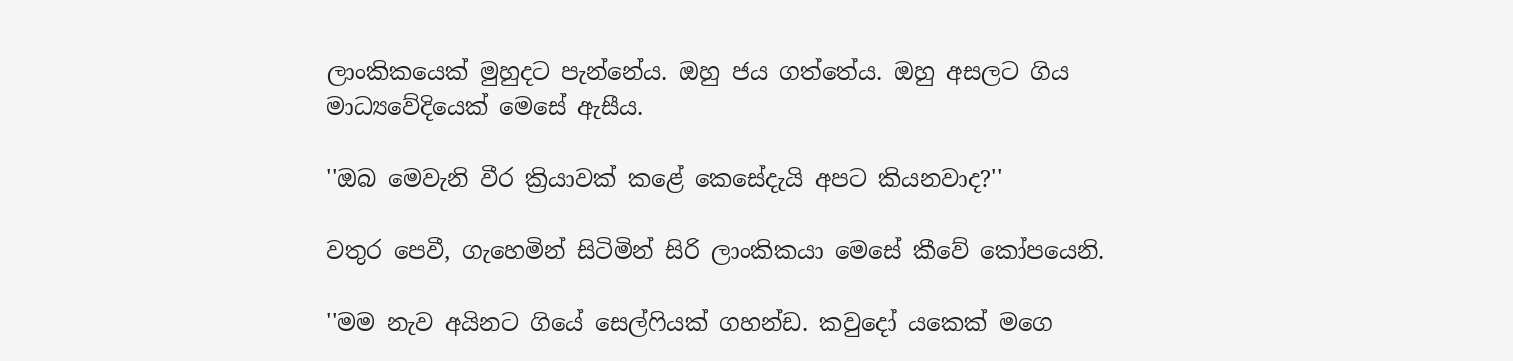ලාංකිකයෙක් මුහුදට පැන්නේය. ඔහු ජය ගත්තේය. ඔහු අසලට ගිය මාධ්‍යවේදියෙක් මෙසේ ඇසීය.

''ඔබ මෙවැනි වීර ක්‍රියාවක් කළේ කෙසේදැයි අපට කියනවාද?''

වතුර පෙවී, ගැහෙමින් සිටිමින් සිරි ලාංකිකයා මෙසේ කීවේ කෝපයෙනි.

''මම නැව අයිනට ගියේ සෙල්ෆියක් ගහන්ඩ. කවුදෝ යකෙක් මගෙ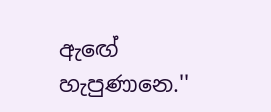ඇඟේ හැපුණානෙ.''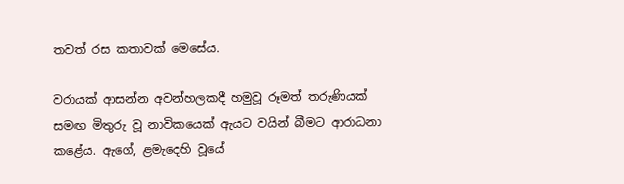තවත් රස කතාවක් මෙසේය.

වරායක් ආසන්න අවන්හලකදී හමුවූ රූමත් තරුණියක් සමඟ මිතුරු වූ නාවිකයෙක් ඇයට වයින් බීමට ආරාධනා කළේය. ඇගේ, ළමැදෙහි වූයේ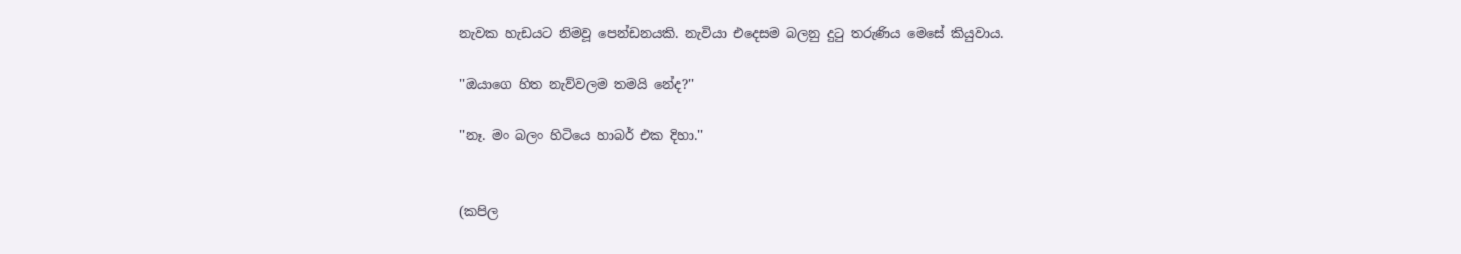නැවක හැඩයට නිමවූ පෙන්ඩනයකි. නැවියා එදෙසම බලනු දුටු තරුණිය මෙසේ කියුවාය.

''ඔයාගෙ හිත නැව්වලම තමයි නේද?''

''නෑ. මං බලං හිටියෙ හාබර් එක දිහා.''


(කපිල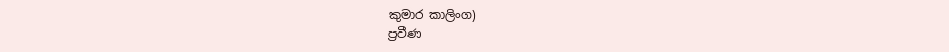කුමාර කාලිංග)
ප්‍රවීණ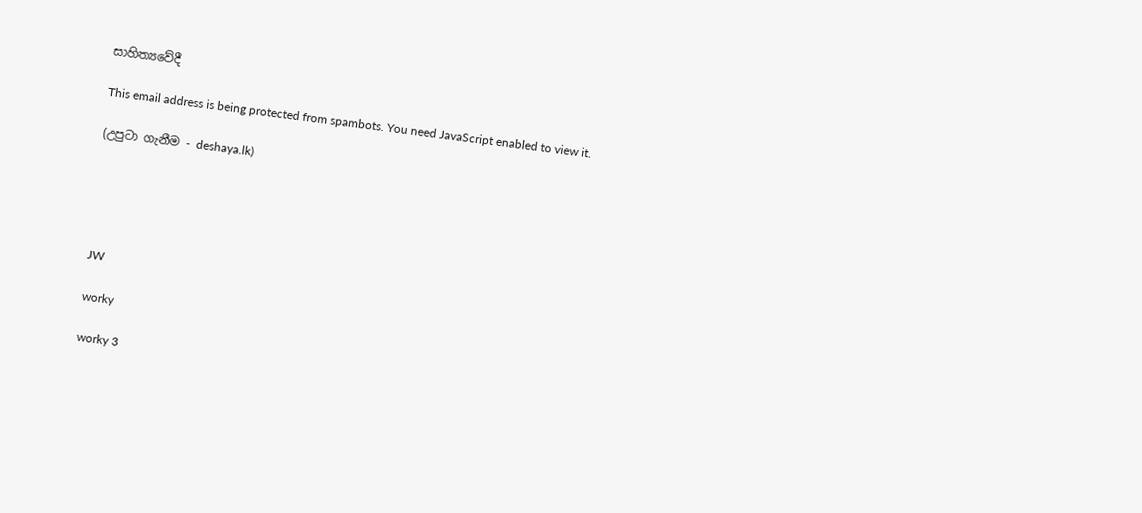සාහිත්‍යවේදී

This email address is being protected from spambots. You need JavaScript enabled to view it.

(උපුටා ගැනීම - deshaya.lk)





JW

worky

worky 3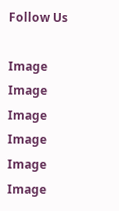Follow Us

Image
Image
Image
Image
Image
Image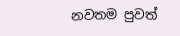නවතම පුවත්